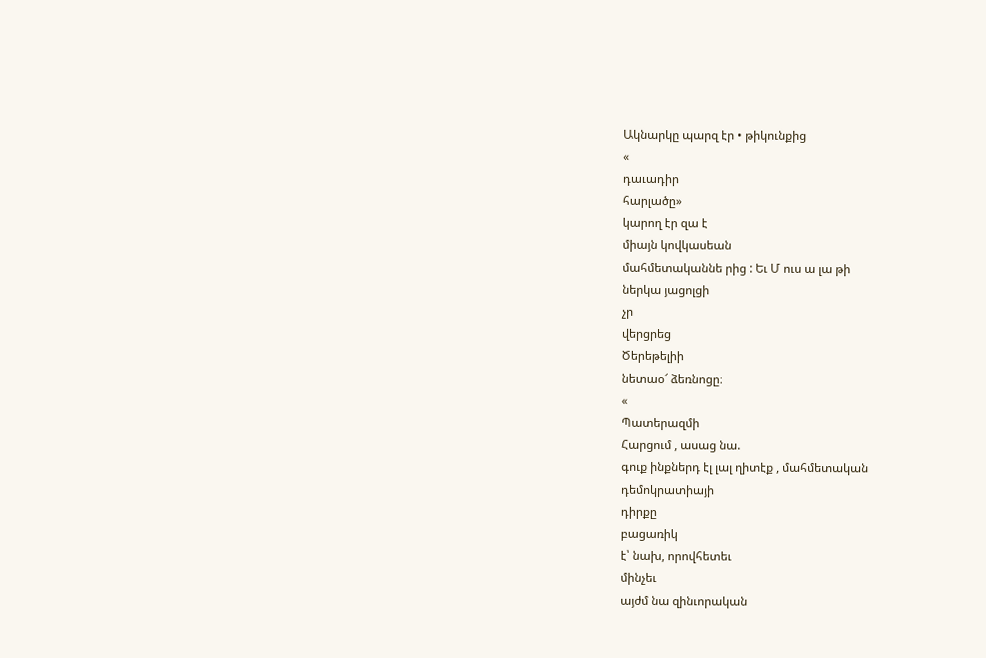Ակնարկը պարզ էր • թիկունքից
«
դաւադիր
հարլածը»
կարող էր զա է
միայն կովկասեան
մահմետականնե րից : Եւ Մ ուս ա լա թի
ներկա յացոլցի
չր
վերցրեց
Ծերեթելիի
նետաօ՜ ձեռնոցը։
«
Պատերազմի
Հարցում , ասաց նա.
գուք ինքներդ էլ լալ ղիտէք , մահմետական
դեմոկրատիայի
դիրքը
բացառիկ
է՝ նախ, որովհետեւ
մինչեւ
այժմ նա զինւորական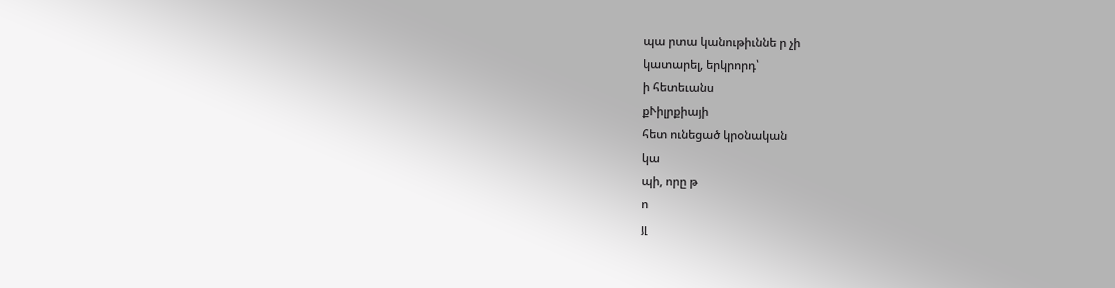պա րտա կանութիւննե ր չի
կատարել, երկրորդ՝
ի հետեւանս
քՒիլրքիայի
հետ ունեցած կրօնական
կա
պի, որը թ
ո
յլ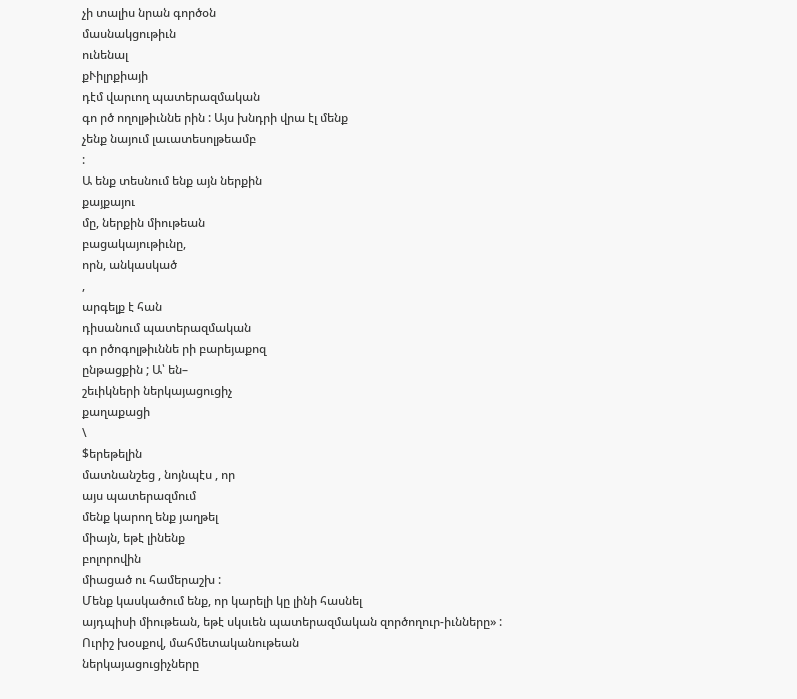չի տալիս նրան գործօն
մասնակցութիւն
ունենալ
քՒիլրքիայի
դէմ վարւող պատերազմական
գո րծ ողոլթիւննե րին : Այս խնդրի վրա էլ մենք
չենք նայում լաւատեսոլթեամբ
:
Ա ենք տեսնում ենք այն ներքին
քայքայու
մը, ներքին միութեան
բացակայութիւնը,
որն, անկասկած
,
արգելք է հան
դիսանում պատերազմական
գո րծոգոլթիւննե րի բարեյաքոզ
ընթացքին ; Ա՝ են–
շեւիկների ներկայացուցիչ
քաղաքացի
\
$երեթելին
մատնանշեց , նոյնպէս , որ
այս պատերազմում
մենք կարող ենք յաղթել
միայն, եթէ լինենք
բոլորովին
միացած ու համերաշխ :
Մենք կասկածում ենք, որ կարելի կը լինի հասնել
այդպիսի միութեան, եթէ սկսւեն պատերազմական զործողուր-իւնները» :
Ուրիշ խօսքով, մահմետականութեան
ներկայացուցիչները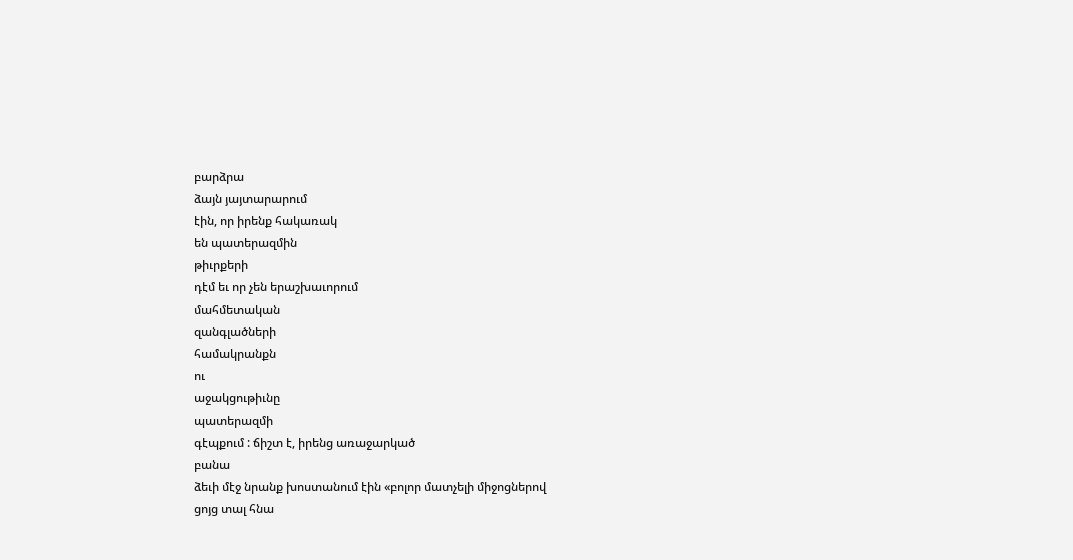բարձրա
ձայն յայտարարում
էին, որ իրենք հակառակ
են պատերազմին
թիւրքերի
դէմ եւ որ չեն երաշխաւորում
մահմետական
զանգլածների
համակրանքն
ու
աջակցութիւնը
պատերազմի
գէպքում : ճիշտ է, իրենց առաջարկած
բանա
ձեւի մէջ նրանք խոստանում էին «բոլոր մատչելի միջոցներով
ցոյց տալ հնա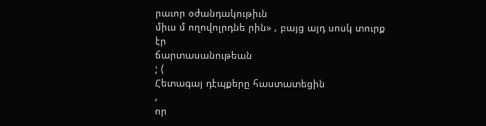րաւոր օժանդակութիւն
միւս մ ողովոլրդնե րին» , բայց այդ սոսկ տուրք
էր
ճարտասանութեան
; (
Հետագայ դէպքերը հաստատեցին
,
որ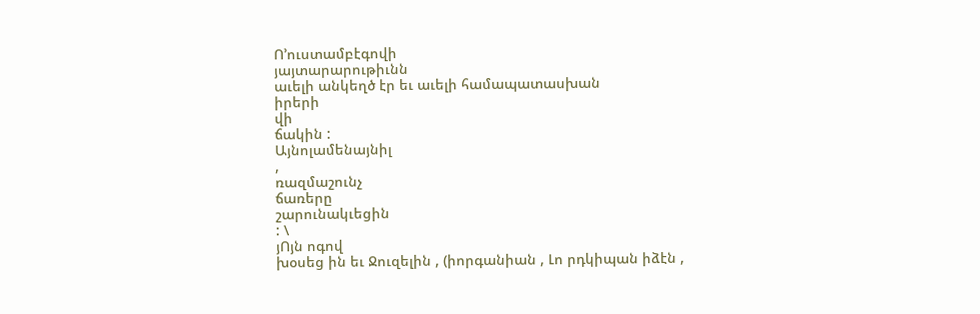Ո՚ուստամբէգովի
յայտարարութիւնն
աւելի անկեղծ էր եւ աւելի համապատասխան
իրերի
վի
ճակին :
Այնոլամենայնիլ
,
ռազմաշունչ
ճառերը
շարունակւեցին
: \
յՈյն ոգով
խօսեց ին եւ Ջուզելին , (իորգանիան , Լո րդկիպան իձէն ,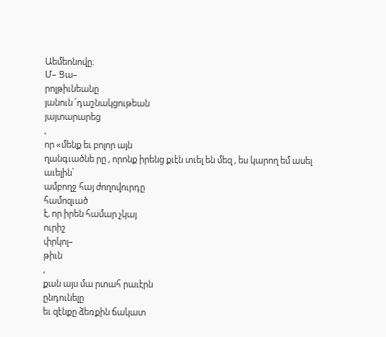Աեմեոնովը։
Մ– Ցա–
րոլթիւնեանը
յանուն ՛դաշնակցութեան
յայտարարեց
,
որ «մենք եւ բոլոր այն
ղանգւածնե րը , որոնք իրենց քւէն տւել են մեզ , ես կարող եմ ասել
աւելին՝
ամբողջ հայ ժողովուրդը
համոզւած
է, որ իրեն համար չկայ
ուրիշ
փրկոլ–
թիւն
,
քան այս մա րտահ րաւէրն
ընդունելը
եւ զէնքը ձեռքին ճակատ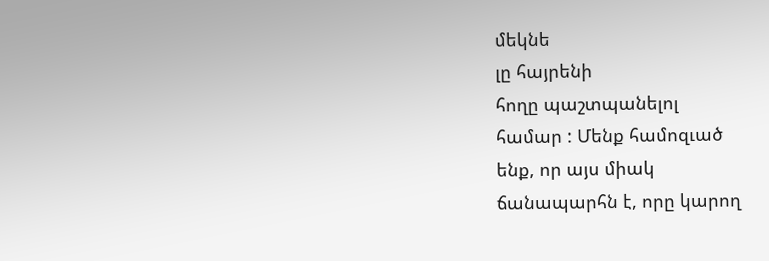մեկնե
լը հայրենի
հողը պաշտպանելոլ
համար : Մենք համոզւած
ենք, որ այս միակ
ճանապարհն է, որը կարող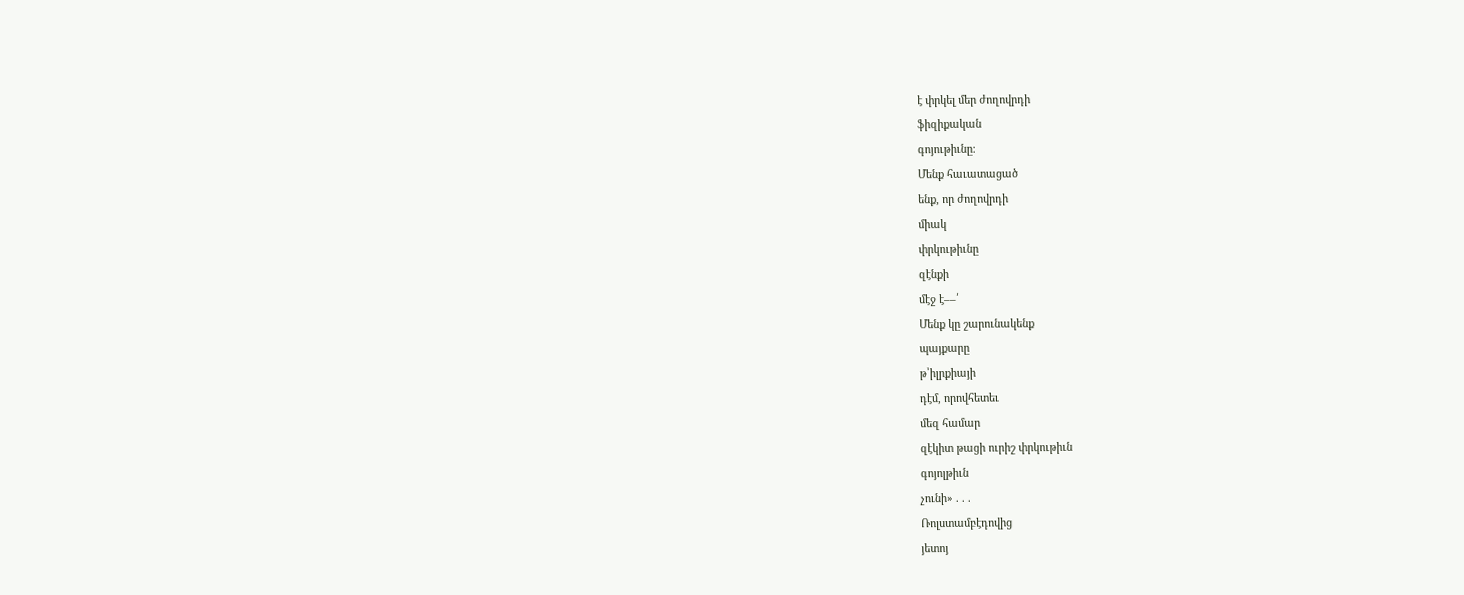է փրկել մեր ժողովրդի
ֆիզիքական
գոյութիւնը։
Մենք հաւատացած
ենք, որ ժողովրդի
միակ
փրկութիւնը
զէնքի
մէջ է––՛
Մենք կը շարունակենք
պայքարը
թ՝իլրքիայի
դէմ, որովհետեւ
մեզ համար
զէկիտ թացի ուրիշ փրկութիւն
գոյոլթիւն
չունի» . . .
Ռոլստամբէդովից
յետոյ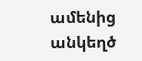ամենից անկեղծ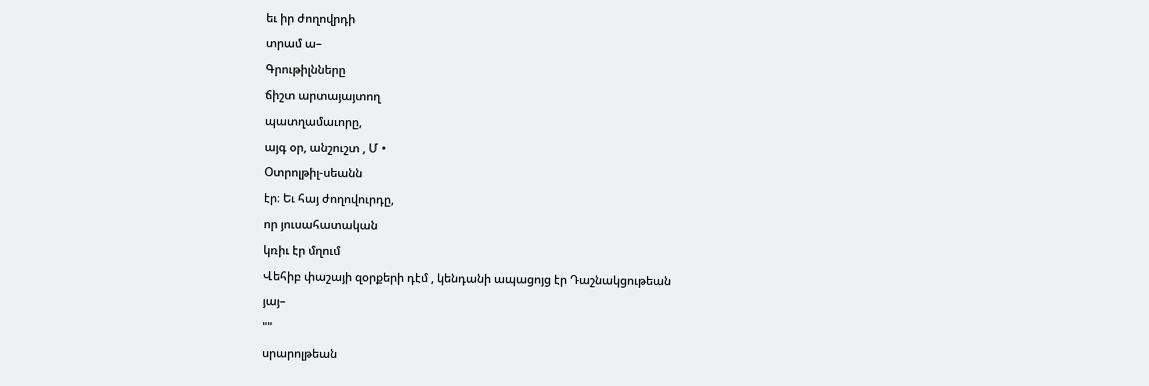եւ իր ժողովրդի
տրամ ա–
Գրութիլնները
ճիշտ արտայայտող
պատղամաւորը,
այգ օր, անշուշտ , Մ •
Օտրոլթիլ-սեանն
էր։ Եւ հայ ժողովուրդը,
որ յուսահատական
կռիւ էր մղում
Վեհիբ փաշայի զօրքերի դէմ , կենդանի ապացոյց էր Դաշնակցութեան
յայ–
""
սրարոլթեան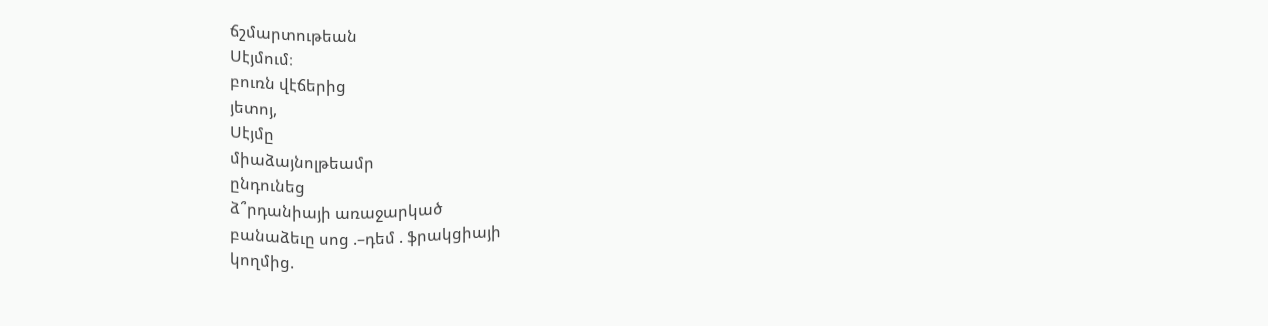ճշմարտութեան
Սէյմում։
բուռն վէճերից
յետոյ,
Սէյմը
միաձայնոլթեամր
ընդունեց
ձ՞րդանիայի առաջարկած
բանաձեւը սոց .–դեմ . ֆրակցիայի
կողմից.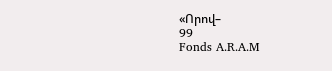«Որով–
99
Fonds A.R.A.M